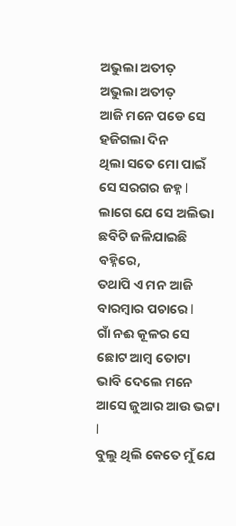ଅଭୁଲା ଅତୀତ଼
ଅଭୁଲା ଅତୀତ଼
ଆଜି ମନେ ପଡେ ସେ ହଜିଗଲା ଦିନ
ଥିଲା ସତେ ମୋ ପାଇଁ ସେ ସରଗର ଜହ୍ନ l
ଲାଗେ ଯେ ସେ ଅଲିଭା ଛବିଟି ଜଳିଯାଇଛି ବହ୍ନିରେ,
ତଥାପି ଏ ମନ ଆଜି ବାରମ୍ବାର ପଚାରେ l
ଗାଁ ନଈ କୂଳର ସେ ଛୋଟ ଆମ୍ବ ତୋଟା
ଭାବି ଦେଲେ ମନେ ଆସେ ଜୁଆର ଆଉ ଭଟ୍ଟା l
ବୁଲୁ ଥିଲି କେତେ ମୁଁ ଯେ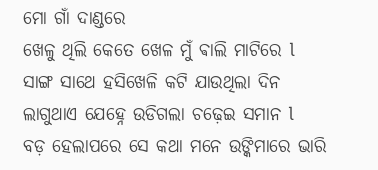ମୋ ଗାଁ ଦାଣ୍ଡରେ
ଖେଳୁ ଥିଲି କେତେ ଖେଳ ମୁଁ ଵାଲି ମାଟିରେ l
ସାଙ୍ଗ ସାଥେ ହସିଖେଳି କଟି ଯାଉଥିଲା ଦିନ
ଲାଗୁଥାଏ ଯେହ୍ନେ ଉଡିଗଲା ଚଢ଼େଇ ସମାନ l
ବଡ଼ ହେଲାପରେ ସେ କଥା ମନେ ଉଙ୍କିମାରେ ଭାରି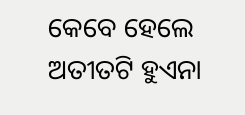କେବେ ହେଲେ ଅତୀତଟି ହୁଏନା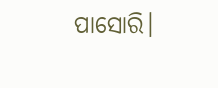ପାସୋରି।